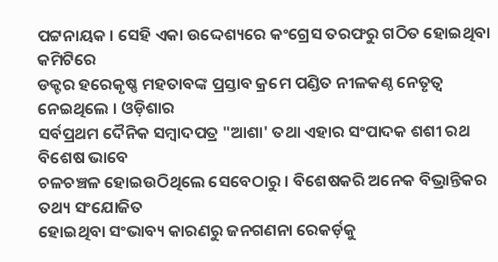ପଟ୍ଟନାୟକ । ସେହି ଏକା ଉଦ୍ଦେଶ୍ୟରେ କଂଗ୍ରେସ ତରଫରୁ ଗଠିତ ହୋଇଥିବା କମିଟିରେ
ଡକ୍ଟର ହରେକୃଷ୍ଣ ମହତାବଙ୍କ ପ୍ରସ୍ତାବ କ୍ରମେ ପଣ୍ଡିତ ନୀଳକଣ୍ଠ ନେତୃତ୍ୱ ନେଇଥିଲେ । ଓଡ଼ିଶାର
ସର୍ବପ୍ରଥମ ଦୈନିକ ସମ୍ବାଦପତ୍ର "ଆଶା' ତଥା ଏହାର ସଂପାଦକ ଶଶୀ ରଥ ବିଶେଷ ଭାବେ
ଚଳଚଞ୍ଚଳ ହୋଇଉଠିଥିଲେ ସେବେଠାରୁ । ବିଶେଷକରି ଅନେକ ବିଭ୍ରାନ୍ତିକର ତଥ୍ୟ ସଂଯୋଜିତ
ହୋଇଥିବା ସଂଭାବ୍ୟ କାରଣରୁ ଜନଗଣନା ରେକର୍ଡ଼କୁ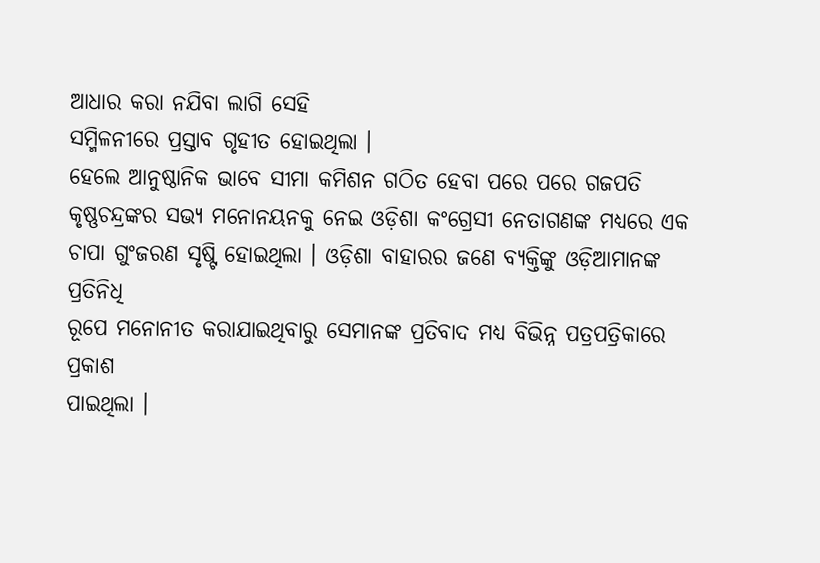ଆଧାର କରା ନଯିବା ଲାଗି ସେହି
ସମ୍ମିଳନୀରେ ପ୍ରସ୍ତାବ ଗୃହୀତ ହୋଇଥିଲା ।
ହେଲେ ଆନୁଷ୍ଠାନିକ ଭାବେ ସୀମା କମିଶନ ଗଠିତ ହେବା ପରେ ପରେ ଗଜପତି
କୃଷ୍ଣଚନ୍ଦ୍ରଙ୍କର ସଭ୍ୟ ମନୋନୟନକୁ ନେଇ ଓଡ଼ିଶା କଂଗ୍ରେସୀ ନେତାଗଣଙ୍କ ମଧ୍ୟରେ ଏକ
ଚାପା ଗୁଂଜରଣ ସୃଷ୍ଟି ହୋଇଥିଲା । ଓଡ଼ିଶା ବାହାରର ଜଣେ ବ୍ୟକ୍ତିଙ୍କୁ ଓଡ଼ିଆମାନଙ୍କ ପ୍ରତିନିଧି
ରୂପେ ମନୋନୀତ କରାଯାଇଥିବାରୁ ସେମାନଙ୍କ ପ୍ରତିବାଦ ମଧ୍ୟ ବିଭିନ୍ନ ପତ୍ରପତ୍ରିକାରେ ପ୍ରକାଶ
ପାଇଥିଲା ।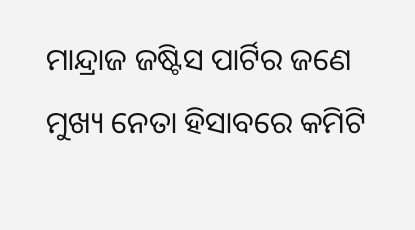ମାନ୍ଦ୍ରାଜ ଜଷ୍ଟିସ ପାର୍ଟିର ଜଣେ ମୁଖ୍ୟ ନେତା ହିସାବରେ କମିଟି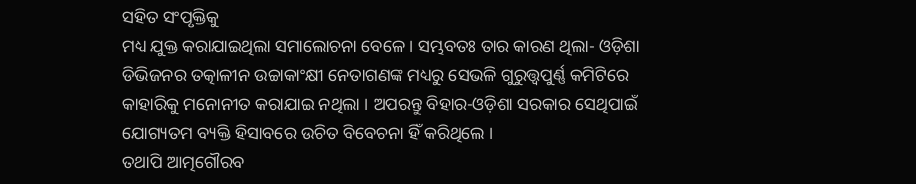ସହିତ ସଂପୃକ୍ତିକୁ
ମଧ୍ୟ ଯୁକ୍ତ କରାଯାଇଥିଲା ସମାଲୋଚନା ବେଳେ । ସମ୍ଭବତଃ ତାର କାରଣ ଥିଲା- ଓଡ଼ିଶା
ଡିଭିଜନର ତତ୍କାଳୀନ ଉଚ୍ଚାକାଂକ୍ଷୀ ନେତାଗଣଙ୍କ ମଧ୍ୟରୁ ସେଭଳି ଗୁରୁତ୍ତ୍ୱପୁର୍ଣ୍ଣ କମିଟିରେ
କାହାରିକୁ ମନୋନୀତ କରାଯାଇ ନଥିଲା । ଅପରନ୍ତୁ ବିହାର-ଓଡ଼ିଶା ସରକାର ସେଥିପାଇଁ
ଯୋଗ୍ୟତମ ବ୍ୟକ୍ତି ହିସାବରେ ଉଚିତ ବିବେଚନା ହିଁ କରିଥିଲେ ।
ତଥାପି ଆତ୍ମଗୌରବ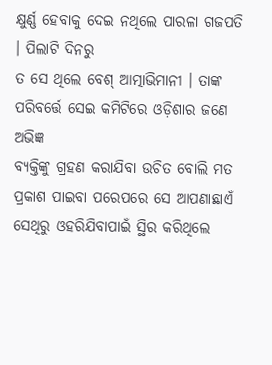କ୍ଷୁର୍ଣ୍ଣ ହେବାକୁ ଦେଇ ନଥିଲେ ପାରଳା ଗଜପତି । ପିଲାଟି ଦିନରୁ
ତ ସେ ଥିଲେ ବେଶ୍ ଆତ୍ମାଭିମାନୀ । ତାଙ୍କ ପରିବର୍ତ୍ତେ ସେଇ କମିଟିରେ ଓଡ଼ିଶାର ଜଣେ ଅଭିଜ୍ଞ
ବ୍ୟକ୍ତିଙ୍କୁ ଗ୍ରହଣ କରାଯିବା ଉଚିତ ବୋଲି ମତ ପ୍ରକାଶ ପାଇବା ପରେପରେ ସେ ଆପଣାଛାଏଁ
ସେଥିରୁ ଓହରିଯିବାପାଇଁ ସ୍ଥିର କରିଥିଲେ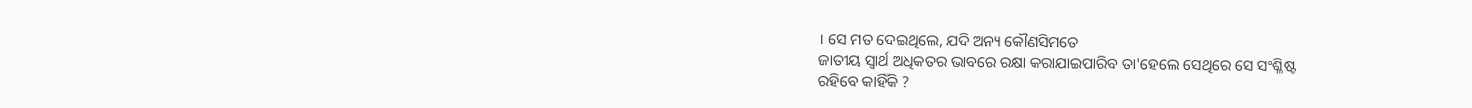। ସେ ମତ ଦେଇଥିଲେ, ଯଦି ଅନ୍ୟ କୌଣସିମତେ
ଜାତୀୟ ସ୍ୱାର୍ଥ ଅଧିକତର ଭାବରେ ରକ୍ଷା କରାଯାଇପାରିବ ତା'ହେଲେ ସେଥିରେ ସେ ସଂଶ୍ଳିଷ୍ଟ
ରହିବେ କାହିଁକି ?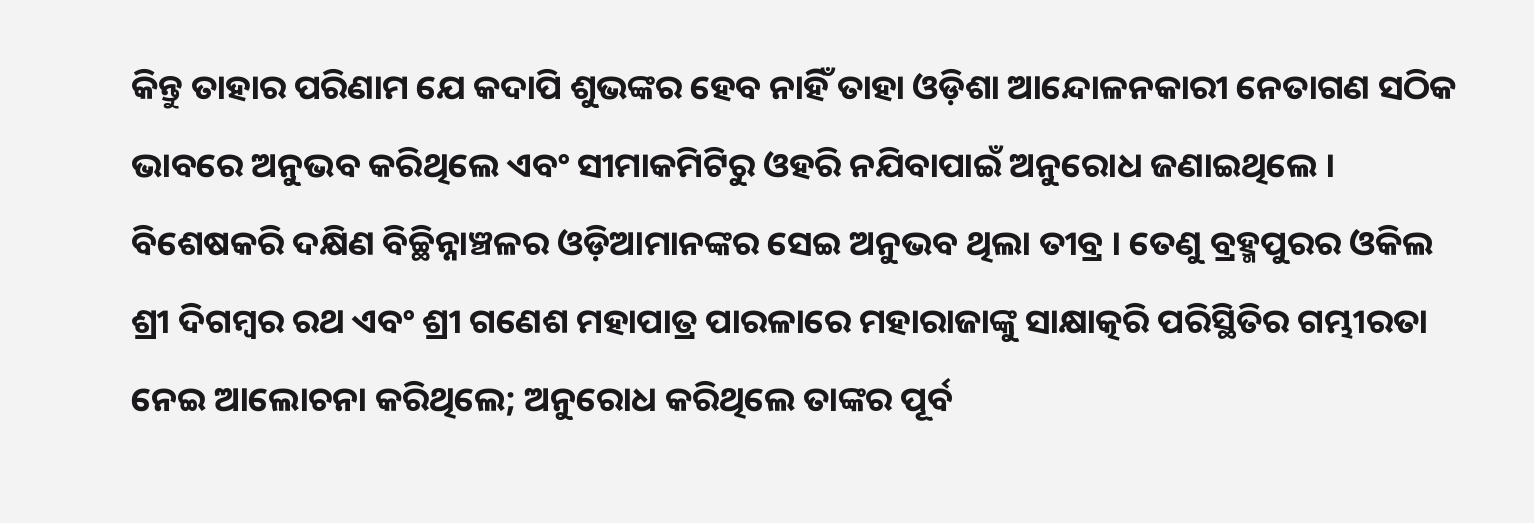କିନ୍ତୁ ତାହାର ପରିଣାମ ଯେ କଦାପି ଶୁଭଙ୍କର ହେବ ନାହିଁ ତାହା ଓଡ଼ିଶା ଆନ୍ଦୋଳନକାରୀ ନେତାଗଣ ସଠିକ ଭାବରେ ଅନୁଭବ କରିଥିଲେ ଏବଂ ସୀମାକମିଟିରୁ ଓହରି ନଯିବାପାଇଁ ଅନୁରୋଧ ଜଣାଇଥିଲେ । ବିଶେଷକରି ଦକ୍ଷିଣ ବିଚ୍ଛିନ୍ନାଞ୍ଚଳର ଓଡ଼ିଆମାନଙ୍କର ସେଇ ଅନୁଭବ ଥିଲା ତୀବ୍ର । ତେଣୁ ବ୍ରହ୍ମପୁରର ଓକିଲ ଶ୍ରୀ ଦିଗମ୍ବର ରଥ ଏବଂ ଶ୍ରୀ ଗଣେଶ ମହାପାତ୍ର ପାରଳାରେ ମହାରାଜାଙ୍କୁ ସାକ୍ଷାତ୍କରି ପରିସ୍ଥିତିର ଗମ୍ଭୀରତା ନେଇ ଆଲୋଚନା କରିଥିଲେ; ଅନୁରୋଧ କରିଥିଲେ ତାଙ୍କର ପୂର୍ବ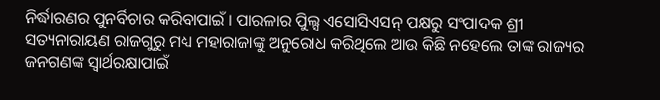ନିର୍ଦ୍ଧାରଣର ପୁନର୍ବିଚାର କରିବାପାଇଁ । ପାରଳାର ପିୁଲ୍ସ ଏସୋସିଏସନ୍ ପକ୍ଷରୁ ସଂପାଦକ ଶ୍ରୀ ସତ୍ୟନାରାୟଣ ରାଜଗୁରୁ ମଧ୍ୟ ମହାରାଜାଙ୍କୁ ଅନୁରୋଧ କରିଥିଲେ ଆଉ କିଛି ନହେଲେ ତାଙ୍କ ରାଜ୍ୟର ଜନଗଣଙ୍କ ସ୍ୱାର୍ଥରକ୍ଷାପାଇଁ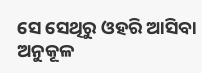ସେ ସେଥିରୁ ଓହରି ଆସିବା ଅନୁକୂଳ